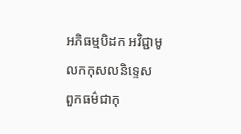អភិធម្មបិដក អវិជ្ជាមូលកកុសលនិទ្ទេស
ពួកធម៌ជាកុ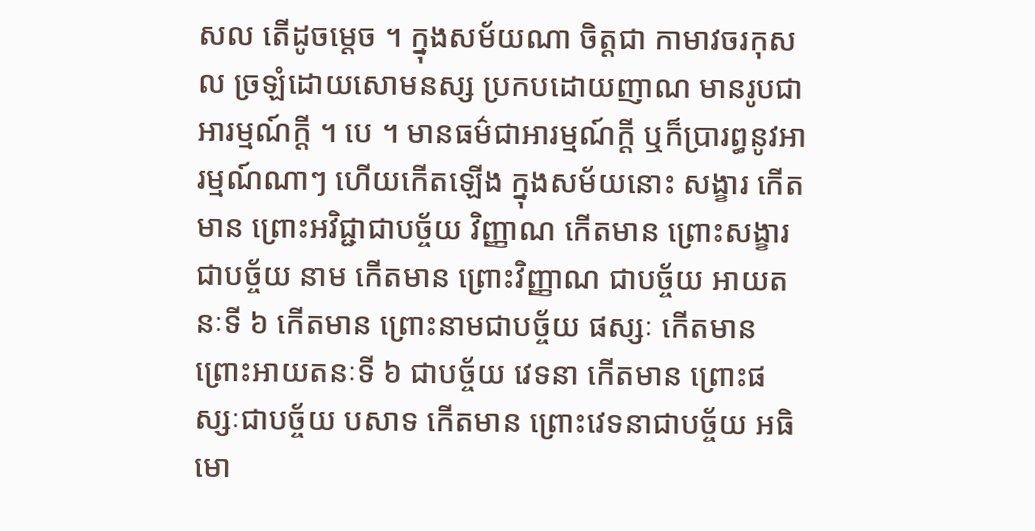សល តើដូចម្តេច ។ ក្នុងសម័យណា ចិត្តជា កាមាវចរកុសល ច្រឡំដោយសោមនស្ស ប្រកបដោយញាណ មានរូបជា អារម្មណ៍ក្តី ។ បេ ។ មានធម៌ជាអារម្មណ៍ក្តី ឬក៏ប្រារព្ធនូវអារម្មណ៍ណាៗ ហើយកើតឡើង ក្នុងសម័យនោះ សង្ខារ កើតមាន ព្រោះអវិជ្ជាជាបច្ច័យ វិញ្ញាណ កើតមាន ព្រោះសង្ខារជាបច្ច័យ នាម កើតមាន ព្រោះវិញ្ញាណ ជាបច្ច័យ អាយតនៈទី ៦ កើតមាន ព្រោះនាមជាបច្ច័យ ផស្សៈ កើតមាន ព្រោះអាយតនៈទី ៦ ជាបច្ច័យ វេទនា កើតមាន ព្រោះផស្សៈជាបច្ច័យ បសាទ កើតមាន ព្រោះវេទនាជាបច្ច័យ អធិមោ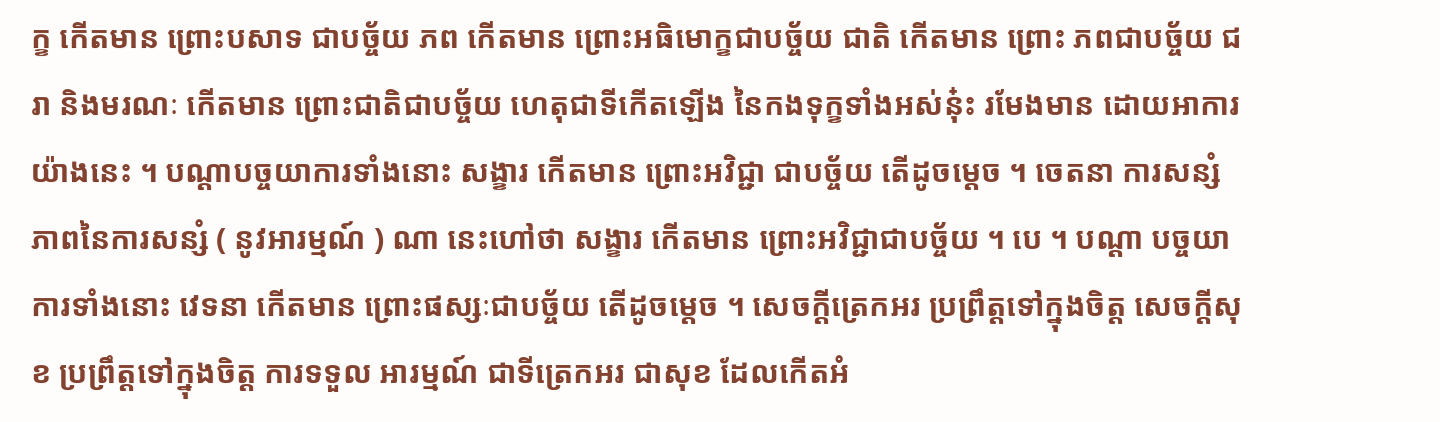ក្ខ កើតមាន ព្រោះបសាទ ជាបច្ច័យ ភព កើតមាន ព្រោះអធិមោក្ខជាបច្ច័យ ជាតិ កើតមាន ព្រោះ ភពជាបច្ច័យ ជរា និងមរណៈ កើតមាន ព្រោះជាតិជាបច្ច័យ ហេតុជាទីកើតឡើង នៃកងទុក្ខទាំងអស់នុ៎ះ រមែងមាន ដោយអាការយ៉ាងនេះ ។ បណ្តាបច្ចយាការទាំងនោះ សង្ខារ កើតមាន ព្រោះអវិជ្ជា ជាបច្ច័យ តើដូចម្តេច ។ ចេតនា ការសន្សំ ភាពនៃការសន្សំ ( នូវអារម្មណ៍ ) ណា នេះហៅថា សង្ខារ កើតមាន ព្រោះអវិជ្ជាជាបច្ច័យ ។ បេ ។ បណ្តា បច្ចយាការទាំងនោះ វេទនា កើតមាន ព្រោះផស្សៈជាបច្ច័យ តើដូចម្តេច ។ សេចក្តីត្រេកអរ ប្រព្រឹត្តទៅក្នុងចិត្ត សេចក្តីសុខ ប្រព្រឹត្តទៅក្នុងចិត្ត ការទទួល អារម្មណ៍ ជាទីត្រេកអរ ជាសុខ ដែលកើតអំ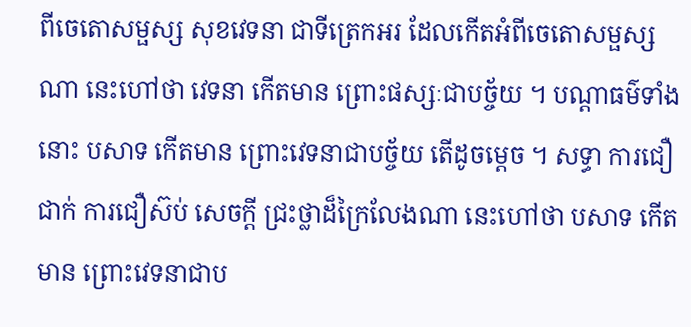ពីចេតោសម្ផស្ស សុខវេទនា ជាទីត្រេកអរ ដែលកើតអំពីចេតោសម្ផស្សណា នេះហៅថា វេទនា កើតមាន ព្រោះផស្សៈជាបច្ច័យ ។ បណ្តាធម៌ទាំងនោះ បសាទ កើតមាន ព្រោះវេទនាជាបច្ច័យ តើដូចម្តេច ។ សទ្ធា ការជឿជាក់ ការជឿស៊ប់ សេចក្តី ជ្រះថ្លាដ៏ក្រៃលែងណា នេះហៅថា បសាទ កើតមាន ព្រោះវេទនាជាប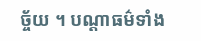ច្ច័យ ។ បណ្តាធម៌ទាំង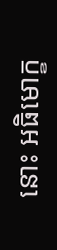នោះ អធិមោក្ខ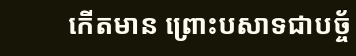កើតមាន ព្រោះបសាទជាបច្ច័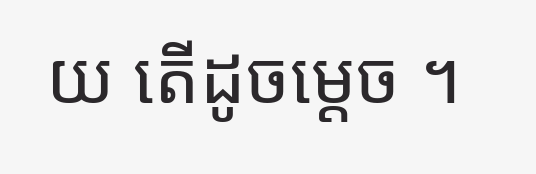យ តើដូចម្តេច ។